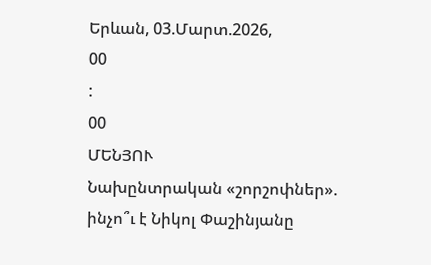Երևան, 03.Մարտ.2026,
00
:
00
ՄԵՆՅՈՒ
Նախընտրական «շորշոփներ». ինչո՞ւ է Նիկոլ Փաշինյանը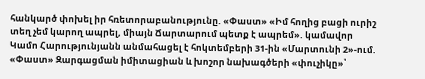հանկարծ փոխել իր հռետորաբանությունը. «Փաստ» «Իմ հողից բացի ուրիշ տեղ չեմ կարող ապրել, միայն Ճարտարում պետք է ապրեմ». կամավոր Կամո Հարությունյանն անմահացել է հոկտեմբերի 31-ին «Մարտունի 2»-ում. «Փաստ» Զարգացման իմիտացիան և խոշոր նախագծերի «փուչիկը»՝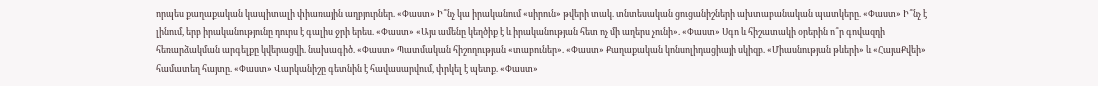որպես քաղաքական կապիտալի փիառային աղբյուրներ. «Փաստ» Ի՞նչ կա իրականում «սիրուն» թվերի տակ. տնտեսական ցուցանիշների ախտաբանական պատկերը. «Փաստ» Ի՞նչ է լինում, երբ իրականությունը դուրս է գալիս ջրի երես. «Փաստ» «Այս ամենը կեղծիք է և իրականության հետ ոչ մի աղերս չունի». «Փաստ» Սգո և հիշատակի օրերին ո՞ր գովազդի հեռարձակման արգելքը կվերացվի. նախագիծ. «Փաստ» Պատմական հիշողության «տաբուներ». «Փաստ» Քաղաքական կոնսոլիդացիայի սկիզբ. «Միասնության թևերի» և «ՀայաՔվեի» համատեղ հայտը. «Փաստ» Վարկանիշը գետնին է հավասարվում, փրկել է պետք. «Փաստ»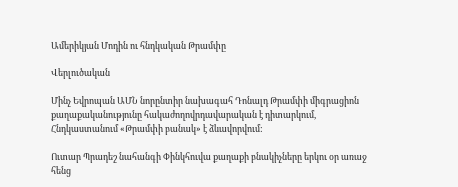Ամերիկյան Մոդին ու հնդկական Թրամփը

Վերլուծական

Մինչ Եվրոպան ԱՄՆ նորընտիր նախագահ Դոնալդ Թրամփի միգրացիոն քաղաքականությունը հակաժողովրդավարական է դիտարկում, Հնդկաստանում «Թրամփի բանակ» է ձևավորվում:

Ուտար Պրադեշ նահանգի Փինկհուվա քաղաքի բնակիչները երկու օր առաջ հենց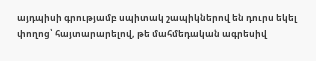այդպիսի գրությամբ սպիտակ շապիկներով են դուրս եկել փողոց՝ հայտարարելով, թե մահմեդական ագրեսիվ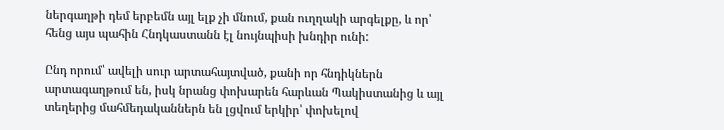ներգաղթի դեմ երբեմն այլ ելք չի մնում, քան ուղղակի արգելքը, և որ՝ հենց այս պահին Հնդկաստանն էլ նույնպիսի խնդիր ունի:

Ընդ որում՝ ավելի սուր արտահայտված, քանի որ հնդիկներն արտագաղթում են, իսկ նրանց փոխարեն հարևան Պակիստանից և այլ տեղերից մահմեդականներն են լցվում երկիր՝ փոխելով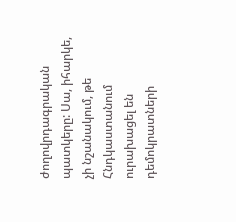ժողովրդագրական պատկերը: Սա, իհարկե, չի նշանակում, թե Հնդկաստանում ուրախացել են դեմոկրատների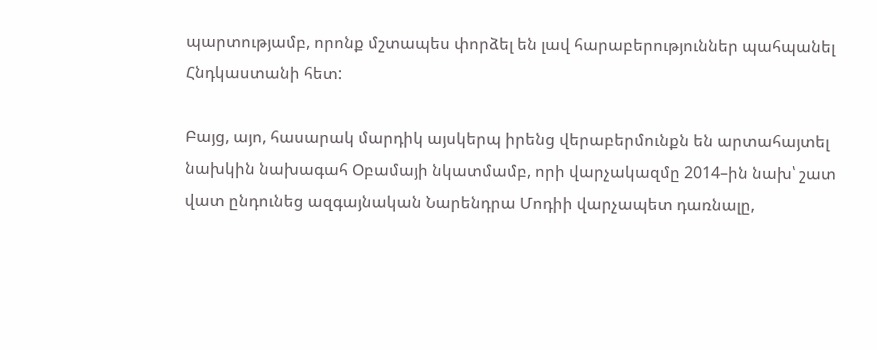պարտությամբ, որոնք մշտապես փորձել են լավ հարաբերություններ պահպանել Հնդկաստանի հետ:

Բայց, այո, հասարակ մարդիկ այսկերպ իրենց վերաբերմունքն են արտահայտել նախկին նախագահ Օբամայի նկատմամբ, որի վարչակազմը 2014–ին նախ՝ շատ վատ ընդունեց ազգայնական Նարենդրա Մոդիի վարչապետ դառնալը,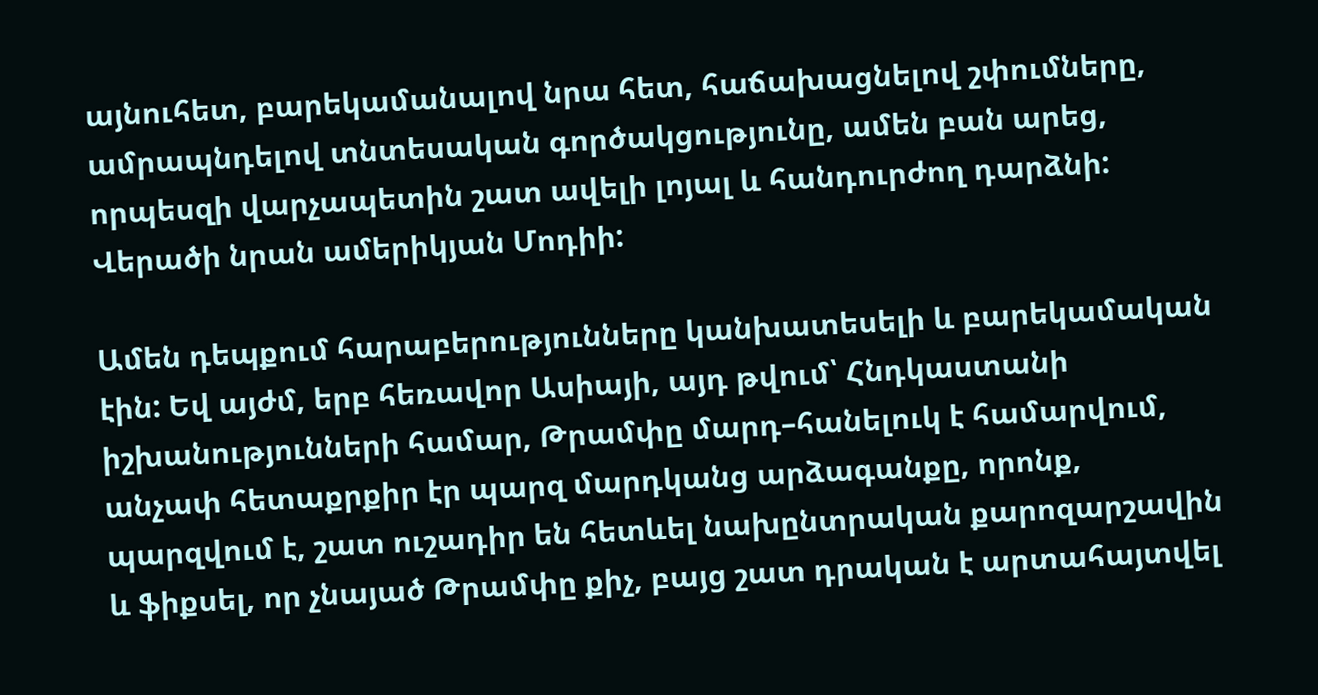այնուհետ, բարեկամանալով նրա հետ, հաճախացնելով շփումները, ամրապնդելով տնտեսական գործակցությունը, ամեն բան արեց, որպեսզի վարչապետին շատ ավելի լոյալ և հանդուրժող դարձնի: Վերածի նրան ամերիկյան Մոդիի:

Ամեն դեպքում հարաբերությունները կանխատեսելի և բարեկամական էին: Եվ այժմ, երբ հեռավոր Ասիայի, այդ թվում՝ Հնդկաստանի իշխանությունների համար, Թրամփը մարդ–հանելուկ է համարվում, անչափ հետաքրքիր էր պարզ մարդկանց արձագանքը, որոնք, պարզվում է, շատ ուշադիր են հետևել նախընտրական քարոզարշավին և ֆիքսել, որ չնայած Թրամփը քիչ, բայց շատ դրական է արտահայտվել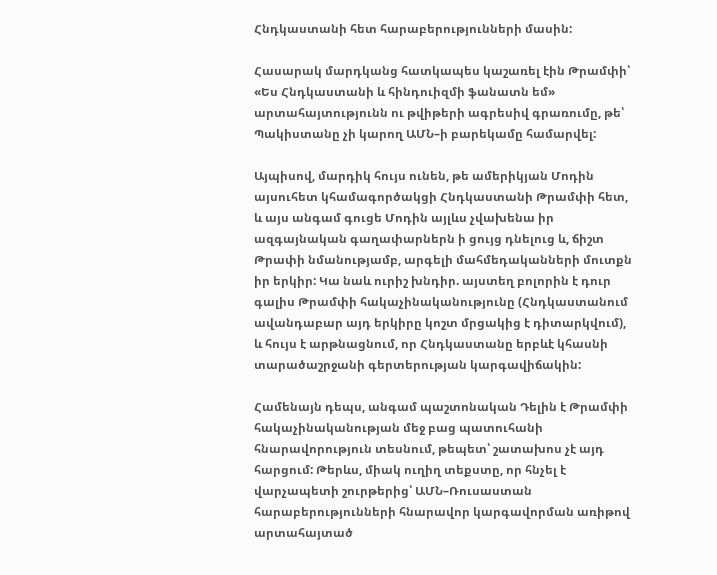Հնդկաստանի հետ հարաբերությունների մասին:

Հասարակ մարդկանց հատկապես կաշառել էին Թրամփի՝ «Ես Հնդկաստանի և հինդուիզմի ֆանատն եմ» արտահայտությունն ու թվիթերի ագրեսիվ գրառումը, թե՝ Պակիստանը չի կարող ԱՄՆ–ի բարեկամը համարվել:

Այպիսով, մարդիկ հույս ունեն, թե ամերիկյան Մոդին այսուհետ կհամագործակցի Հնդկաստանի Թրամփի հետ, և այս անգամ գուցե Մոդին այլևս չվախենա իր ազգայնական գաղափարներն ի ցույց դնելուց և, ճիշտ Թրափի նմանությամբ, արգելի մահմեդականների մուտքն իր երկիր: Կա նաև ուրիշ խնդիր. այստեղ բոլորին է դուր գալիս Թրամփի հակաչինականությունը (Հնդկաստանում ավանդաբար այդ երկիրը կոշտ մրցակից է դիտարկվում), և հույս է արթնացնում, որ Հնդկաստանը երբևէ կհասնի տարածաշրջանի գերտերության կարգավիճակին:

Համենայն դեպս, անգամ պաշտոնական Դելին է Թրամփի հակաչինականության մեջ բաց պատուհանի հնարավորություն տեսնում, թեպետ՝ շատախոս չէ այդ հարցում: Թերևս, միակ ուղիղ տեքստը, որ հնչել է վարչապետի շուրթերից՝ ԱՄՆ–Ռուսաստան հարաբերությունների հնարավոր կարգավորման առիթով արտահայտած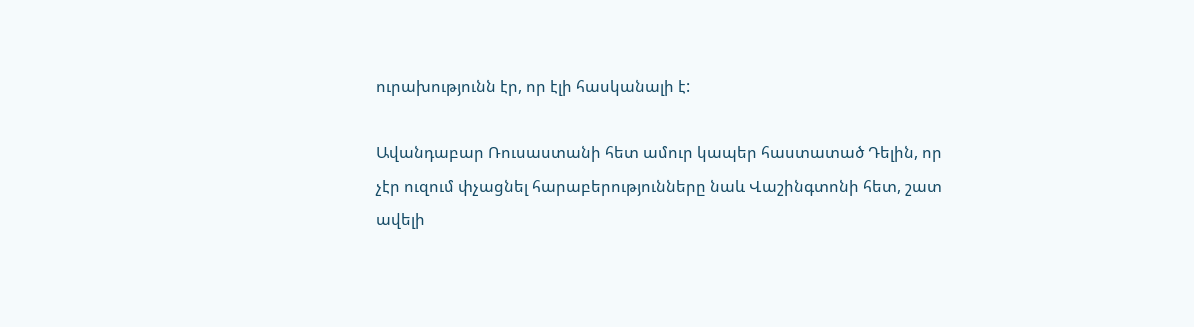ուրախությունն էր, որ էլի հասկանալի է:

Ավանդաբար Ռուսաստանի հետ ամուր կապեր հաստատած Դելին, որ չէր ուզում փչացնել հարաբերությունները նաև Վաշինգտոնի հետ, շատ ավելի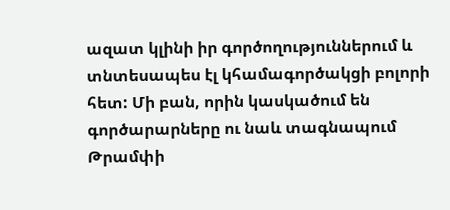ազատ կլինի իր գործողություններում և տնտեսապես էլ կհամագործակցի բոլորի հետ: Մի բան, որին կասկածում են գործարարները ու նաև տագնապում Թրամփի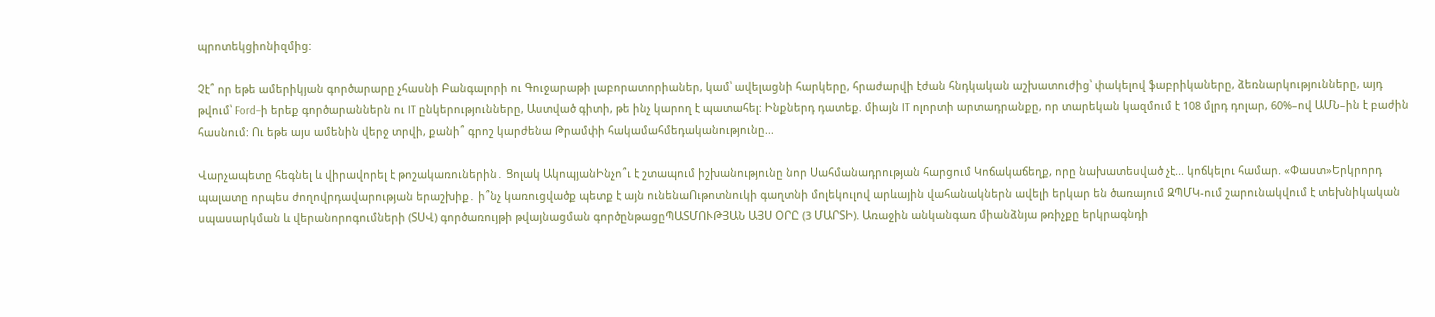պրոտեկցիոնիզմից:

Չէ՞ որ եթե ամերիկյան գործարարը չհասնի Բանգալորի ու Գուջարաթի լաբորատորիաներ, կամ՝ ավելացնի հարկերը, հրաժարվի էժան հնդկական աշխատուժից՝ փակելով ֆաբրիկաները, ձեռնարկությունները, այդ թվում՝ Ford–ի երեք գործարաններն ու IT ընկերությունները, Աստված գիտի, թե ինչ կարող է պատահել: Ինքներդ դատեք. միայն IT ոլորտի արտադրանքը, որ տարեկան կազմում է 108 մլրդ դոլար, 60%–ով ԱՄՆ–ին է բաժին հասնում: Ու եթե այս ամենին վերջ տրվի, քանի՞ գրոշ կարժենա Թրամփի հակամահմեդականությունը...

Վարչապետը հեգնել և վիրավորել է թոշակառուներին․ Ցոլակ ԱկոպյանԻնչո՞ւ է շտապում իշխանությունը նոր Սահմանադրության հարցում Կոճակաճեղք, որը նախատեսված չէ... կոճկելու համար. «Փաստ»Երկրորդ պալատը որպես ժողովրդավարության երաշխիք․ ի՞նչ կառուցվածք պետք է այն ունենաՈւթոտնուկի գաղտնի մոլեկուլով արևային վահանակներն ավելի երկար են ծառայում ԶՊՄԿ-ում շարունակվում է տեխնիկական սպասարկման և վերանորոգումների (ՏՍՎ) գործառույթի թվայնացման գործընթացըՊԱՏՄՈՒԹՅԱՆ ԱՅՍ ՕՐԸ (3 ՄԱՐՏԻ). Առաջին անկանգառ միանձնյա թռիչքը երկրագնդի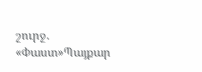շուրջ. «Փաստ»Պայքար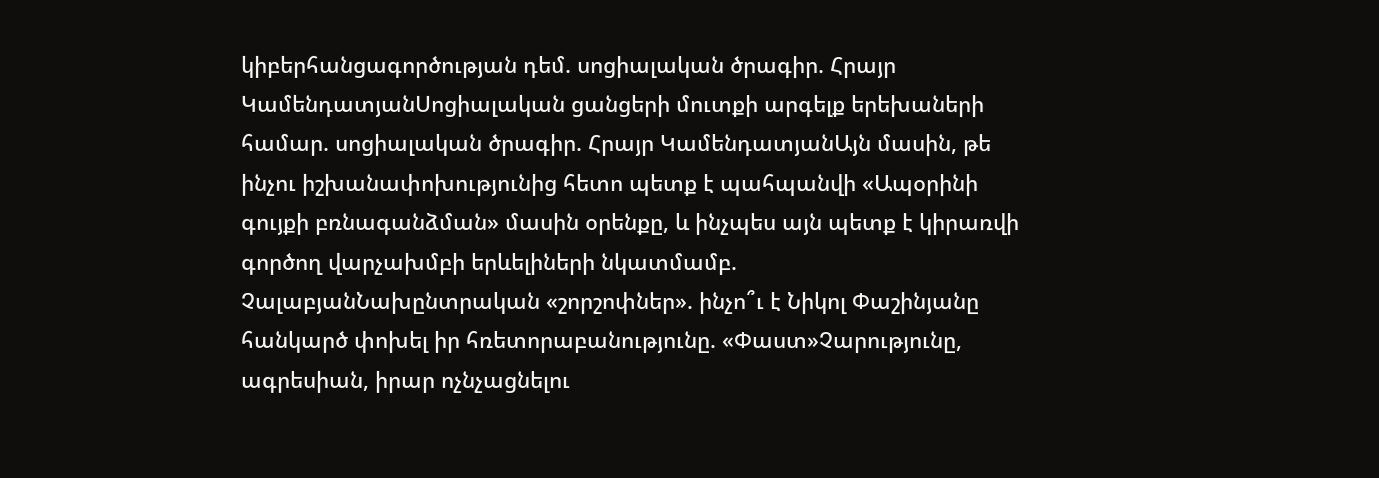կիբերհանցագործության դեմ. սոցիալական ծրագիր. Հրայր ԿամենդատյանՍոցիալական ցանցերի մուտքի արգելք երեխաների համար. սոցիալական ծրագիր. Հրայր ԿամենդատյանԱյն մասին, թե ինչու իշխանափոխությունից հետո պետք է պահպանվի «Ապօրինի գույքի բռնագանձման» մասին օրենքը, և ինչպես այն պետք է կիրառվի գործող վարչախմբի երևելիների նկատմամբ. ՉալաբյանՆախընտրական «շորշոփներ». ինչո՞ւ է Նիկոլ Փաշինյանը հանկարծ փոխել իր հռետորաբանությունը. «Փաստ»Չարությունը, ագրեսիան, իրար ոչնչացնելու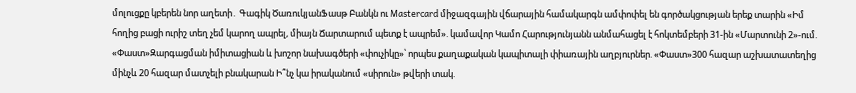մոլուցքը կբերեն նոր աղետի․ Գագիկ ԾառուկյանՖասթ Բանկն ու Mastercard միջազգային վճարային համակարգն ամփոփել են գործակցության երեք տարին «Իմ հողից բացի ուրիշ տեղ չեմ կարող ապրել, միայն Ճարտարում պետք է ապրեմ». կամավոր Կամո Հարությունյանն անմահացել է հոկտեմբերի 31-ին «Մարտունի 2»-ում. «Փաստ»Զարգացման իմիտացիան և խոշոր նախագծերի «փուչիկը»՝ որպես քաղաքական կապիտալի փիառային աղբյուրներ. «Փաստ»300 հազար աշխատատեղից մինչև 20 հազար մատչելի բնակարան Ի՞նչ կա իրականում «սիրուն» թվերի տակ.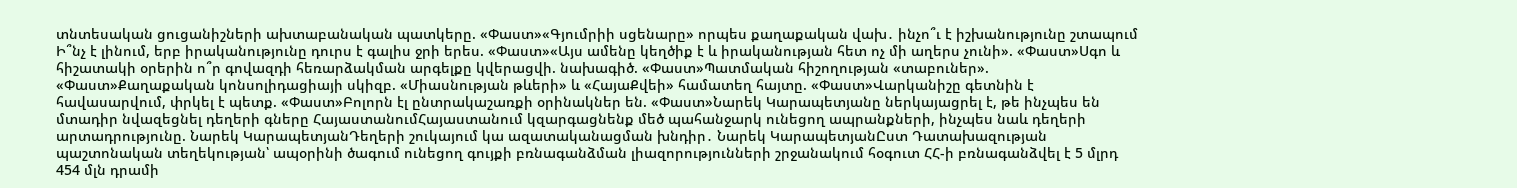տնտեսական ցուցանիշների ախտաբանական պատկերը. «Փաստ»«Գյումրիի սցենարը» որպես քաղաքական վախ․ ինչո՞ւ է իշխանությունը շտապում Ի՞նչ է լինում, երբ իրականությունը դուրս է գալիս ջրի երես. «Փաստ»«Այս ամենը կեղծիք է և իրականության հետ ոչ մի աղերս չունի». «Փաստ»Սգո և հիշատակի օրերին ո՞ր գովազդի հեռարձակման արգելքը կվերացվի. նախագիծ. «Փաստ»Պատմական հիշողության «տաբուներ». «Փաստ»Քաղաքական կոնսոլիդացիայի սկիզբ. «Միասնության թևերի» և «ՀայաՔվեի» համատեղ հայտը. «Փաստ»Վարկանիշը գետնին է հավասարվում, փրկել է պետք. «Փաստ»Բոլորն էլ ընտրակաշառքի օրինակներ են. «Փաստ»Նարեկ Կարապետյանը ներկայացրել է, թե ինչպես են մտադիր նվազեցնել դեղերի գները ՀայաստանումՀայաստանում կզարգացնենք մեծ պահանջարկ ունեցող ապրանքների, ինչպես նաև դեղերի արտադրությունը. Նարեկ ԿարապետյանԴեղերի շուկայում կա ազատականացման խնդիր․ Նարեկ ԿարապետյանԸստ Դատախազության պաշտոնական տեղեկության՝ ապօրինի ծագում ունեցող գույքի բռնագանձման լիազորությունների շրջանակում հօգուտ ՀՀ-ի բռնագանձվել է 5 մլրդ 454 մլն դրամի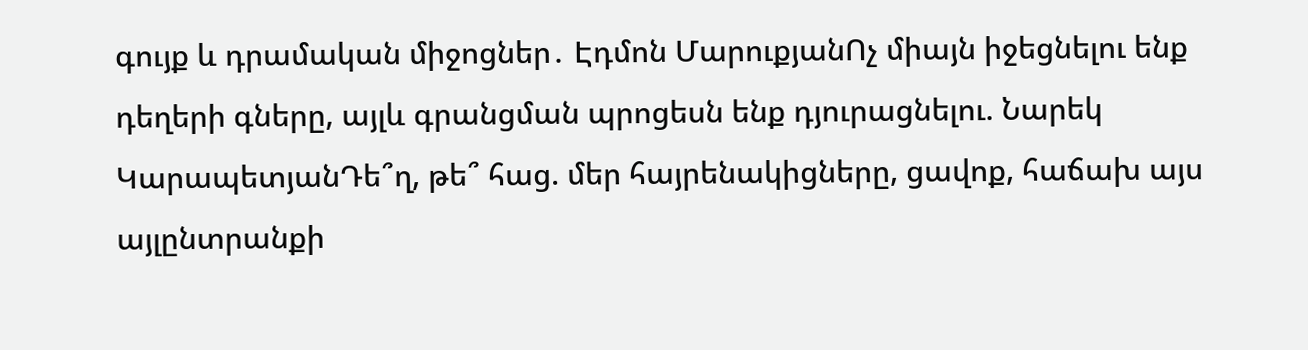գույք և դրամական միջոցներ․ Էդմոն ՄարուքյանՈչ միայն իջեցնելու ենք դեղերի գները, այլև գրանցման պրոցեսն ենք դյուրացնելու. Նարեկ ԿարապետյանԴե՞ղ, թե՞ հաց. մեր հայրենակիցները, ցավոք, հաճախ այս այլընտրանքի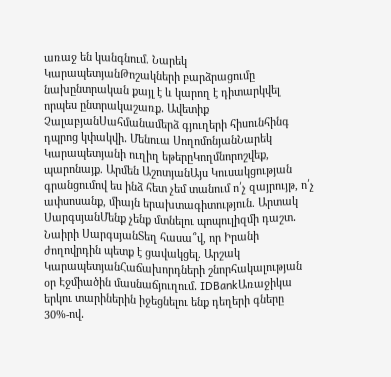առաջ են կանգնում. Նարեկ ԿարապետյանԹոշակների բարձրացումը նախընտրական քայլ է և կարող է դիտարկվել որպես ընտրակաշառք․ Ավետիք ՉալաբյանՍահմանամերձ գյուղերի հիսունհինգ դպրոց կփակվի․ Մենուա ՍողոմոնյանՆարեկ Կարապետյանի ուղիղ եթերըԿողմնորոշվեք, պարոնայք. Արմեն ԱշոտյանԱյս Կուսակցության գրանցումով ես ինձ հետ չեմ տանում ո՛չ զայրույթ, ո՛չ ափսոսանք, միայն երախտագիտություն. Արտակ ՍարգսյանՄենք չենք մտնելու պոպուլիզմի դաշտ․ Նաիրի ՍարգսյանՏեղ հասա՞վ, որ Իրանի ժողովրդին պետք է ցավակցել. Արշակ ԿարապետյանՀաճախորդների շնորհակալության օր Էջմիածին մասնաճյուղում․ IDBankԱռաջիկա երկու տարիներին իջեցնելու ենք դեղերի գները 30%-ով․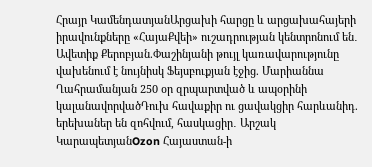Հրայր ԿամենդատյանԱրցախի հարցը և արցախահայերի իրավունքները «ՀայաՔվեի» ուշադրության կենտրոնում են․ Ավետիք Քերոբյան.Փաշինյանի թույլ կառավարությունը վախենում է նույնիսկ Ֆեյսբուքյան էջից. Մարիաննա Ղահրամանյան 250 օր զրպարտված և ապօրինի կալանավորվածԴուխ հավաքիր ու ցավակցիր հարևանիդ. երեխաներ են զոհվում, հասկացիր․ Արշակ ԿարապետյանOzon Հայաստան-ի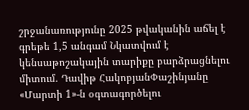շրջանառությունը 2025 թվականին աճել է գրեթե 1,5 անգամ Նկատվում է կենսաթոշակային տարիքը բարձրացնելու միտում. Դավիթ ՀակոբյանՓաշինյանը «Մարտի 1»-ն օգտագործելու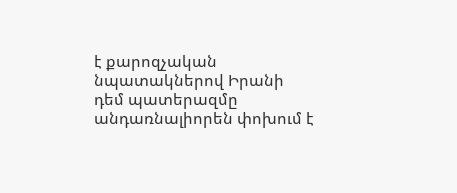է քարոզչական նպատակներով Իրանի դեմ պատերազմը անդառնալիորեն փոխում է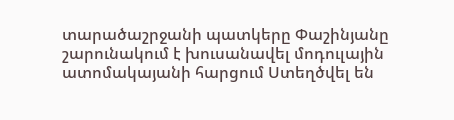տարածաշրջանի պատկերը Փաշինյանը շարունակում է խուսանավել մոդուլային ատոմակայանի հարցում Ստեղծվել են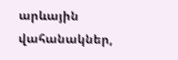արևային վահանակներ,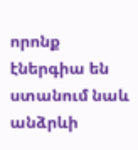որոնք էներգիա են ստանում նաև անձրևի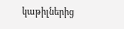կաթիլներից